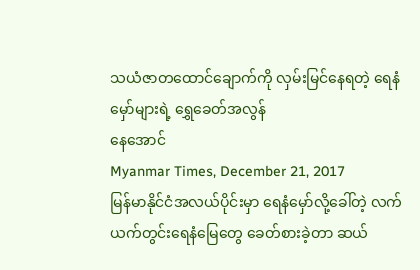သယံဇာတထောင်ချောက်ကို လှမ်းမြင်နေရတဲ့ ရေနံမှော်များရဲ့ ရွှေခေတ်အလွန်
နေအောင်
Myanmar Times, December 21, 2017
မြန်မာနိုင်ငံအလယ်ပိုင်းမှာ ရေနံမှော်လို့ခေါ်တဲ့ လက်ယက်တွင်းရေနံမြေတွေ ခေတ်စားခဲ့တာ ဆယ်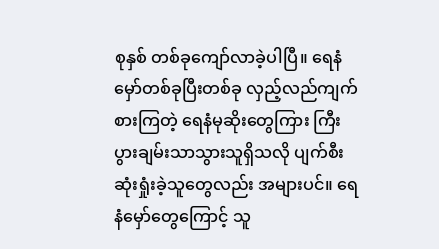စုနှစ် တစ်ခုကျော်လာခဲ့ပါပြီ။ ရေနံမှော်တစ်ခုပြီးတစ်ခု လှည့်လည်ကျက်စားကြတဲ့ ရေနံမုဆိုးတွေကြား ကြီးပွားချမ်းသာသွားသူရှိသလို ပျက်စီးဆုံးရှုံးခဲ့သူတွေလည်း အများပင်။ ရေနံမှော်တွေကြောင့် သူ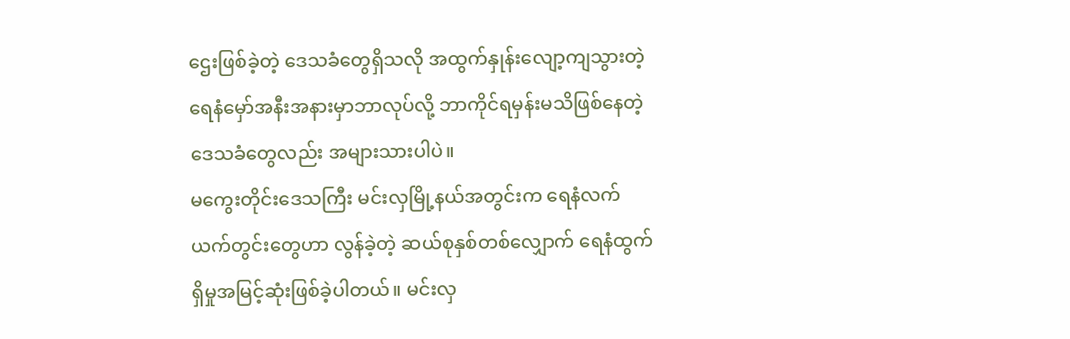ဌေးဖြစ်ခဲ့တဲ့ ဒေသခံတွေရှိသလို အထွက်နှုန်းလျော့ကျသွားတဲ့ ရေနံမှော်အနီးအနားမှာဘာလုပ်လို့ ဘာကိုင်ရမှန်းမသိဖြစ်နေတဲ့ ဒေသခံတွေလည်း အများသားပါပဲ။
မကွေးတိုင်းဒေသကြီး မင်းလှမြို့နယ်အတွင်းက ရေနံလက်ယက်တွင်းတွေဟာ လွန်ခဲ့တဲ့ ဆယ်စုနှစ်တစ်လျှောက် ရေနံထွက်ရှိမှုအမြင့်ဆုံးဖြစ်ခဲ့ပါတယ်။ မင်းလှ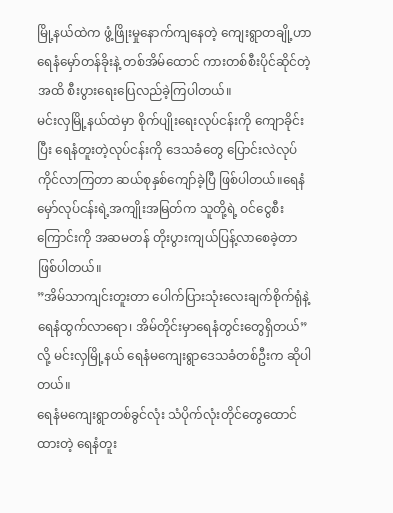မြို့နယ်ထဲက ဖွံ့ဖြိုးမှုနောက်ကျနေတဲ့ ကျေးရွာတချို့ဟာ ရေနံမှော်တန်ခိုးနဲ့ တစ်အိမ်ထောင် ကားတစ်စီးပိုင်ဆိုင်တဲ့အထိ စီးပွားရေးပြေလည်ခဲ့ကြပါတယ်။
မင်းလှမြို့နယ်ထဲမှာ စိုက်ပျိုးရေးလုပ်ငန်းကို ကျောခိုင်းပြီး ရေနံတူးတဲ့လုပ်ငန်းကို ဒေသခံတွေ ပြောင်းလဲလုပ်ကိုင်လာကြတာ ဆယ်စုနှစ်ကျော်ခဲ့ပြီ ဖြစ်ပါတယ်။ရေနံမှော်လုပ်ငန်းရဲ့အကျိုးအမြတ်က သူတို့ရဲ့ ဝင်ငွေစီးကြောင်းကို အဆမတန် တိုးပွားကျယ်ပြန့်လာစေခဲ့တာ ဖြစ်ပါတယ်။
”အိမ်သာကျင်းတူးတာ ပေါက်ပြားသုံးလေးချက်စိုက်ရုံနဲ့ ရေနံထွက်လာရော၊ အိမ်တိုင်းမှာရေနံတွင်းတွေရှိတယ်” လို့ မင်းလှမြို့နယ် ရေနံမကျေးရွာဒေသခံတစ်ဦးက ဆိုပါတယ်။
ရေနံမကျေးရွာတစ်ခွင်လုံး သံပိုက်လုံးတိုင်တွေထောင်ထားတဲ့ ရေနံတူး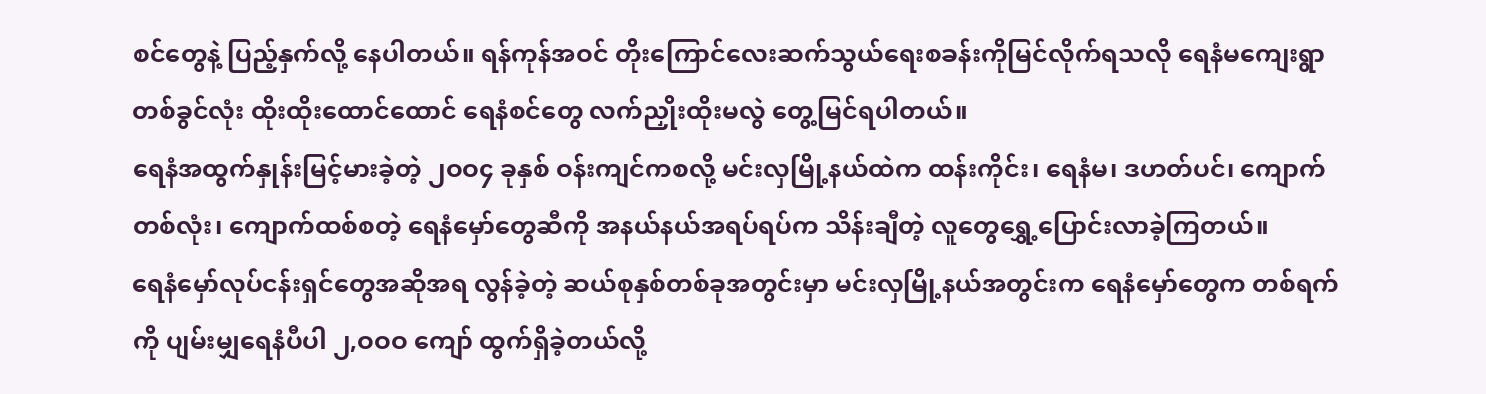စင်တွေနဲ့ ပြည့်နှက်လို့ နေပါတယ်။ ရန်ကုန်အဝင် တိုးကြောင်လေးဆက်သွယ်ရေးစခန်းကိုမြင်လိုက်ရသလို ရေနံမကျေးရွာတစ်ခွင်လုံး ထိုးထိုးထောင်ထောင် ရေနံစင်တွေ လက်ညှိုးထိုးမလွဲ တွေ့မြင်ရပါတယ်။
ရေနံအထွက်နှုန်းမြင့်မားခဲ့တဲ့ ၂ဝဝ၄ ခုနှစ် ဝန်းကျင်ကစလို့ မင်းလှမြို့နယ်ထဲက ထန်းကိုင်း၊ ရေနံမ၊ ဒဟတ်ပင်၊ ကျောက်တစ်လုံး၊ ကျောက်ထစ်စတဲ့ ရေနံမှော်တွေဆီကို အနယ်နယ်အရပ်ရပ်က သိန်းချီတဲ့ လူတွေရွှေ့ပြောင်းလာခဲ့ကြတယ်။
ရေနံမှော်လုပ်ငန်းရှင်တွေအဆိုအရ လွန်ခဲ့တဲ့ ဆယ်စုနှစ်တစ်ခုအတွင်းမှာ မင်းလှမြို့နယ်အတွင်းက ရေနံမှော်တွေက တစ်ရက်ကို ပျမ်းမျှရေနံပီပါ ၂,ဝဝဝ ကျော် ထွက်ရှိခဲ့တယ်လို့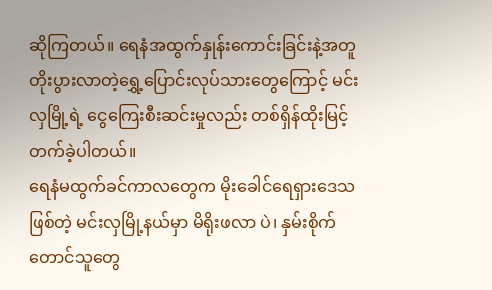ဆိုကြတယ်။ ရေနံအထွက်နှုန်းကောင်းခြင်းနဲ့အတူ တိုးပွားလာတဲ့ရွှေ့ပြောင်းလုပ်သားတွေကြောင့် မင်းလှမြို့ရဲ့ ငွေကြေးစီးဆင်းမှုလည်း တစ်ရှိန်ထိုးမြင့်တက်ခဲ့ပါတယ်။
ရေနံမထွက်ခင်ကာလတွေက မိုးခေါင်ရေရှားဒေသဖြစ်တဲ့ မင်းလှမြို့နယ်မှာ မိရိုးဖလာ ပဲ၊ နှမ်းစိုက်တောင်သူတွေ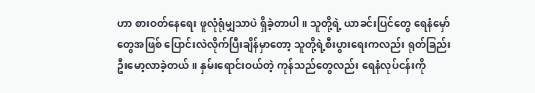ဟာ စားဝတ်နေရေး ဖူလုံရုံမျှသာပဲ ရှိခဲ့တာပါ။ သူတို့ရဲ့ ယာခင်းပြင်တွေ ရေနံမှော်တွေအဖြစ် ပြောင်းလဲလိုက်ပြီးချိန်မှာတော့ သူတို့ရဲ့စီးပွားရေးကလည်း ရုတ်ခြည်းဦးမော့လာခဲ့တယ်။ နှမ်းရောင်းဝယ်တဲ့ ကုန်သည်တွေလည်း ရေနံလုပ်ငန်းကို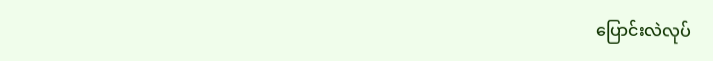ပြောင်းလဲလုပ်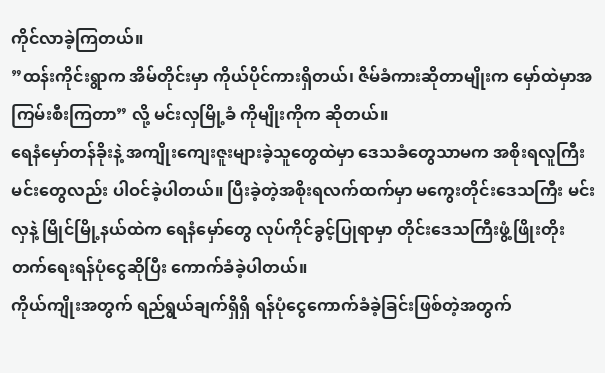ကိုင်လာခဲ့ကြတယ်။
”ထန်းကိုင်းရွာက အိမ်တိုင်းမှာ ကိုယ်ပိုင်ကားရှိတယ်၊ ဇိမ်ခံကားဆိုတာမျိုးက မှော်ထဲမှာအကြမ်းစီးကြတာ” လို့ မင်းလှမြို့ခံ ကိုမျိုးကိုက ဆိုတယ်။
ရေနံမှော်တန်ခိုးနဲ့ အကျိုးကျေးဇူးများခဲ့သူတွေထဲမှာ ဒေသခံတွေသာမက အစိုးရလူကြီးမင်းတွေလည်း ပါဝင်ခဲ့ပါတယ်။ ပြီးခဲ့တဲ့အစိုးရလက်ထက်မှာ မကွေးတိုင်းဒေသကြီး မင်းလှနဲ့ မြိုင်မြို့နယ်ထဲက ရေနံမှော်တွေ လုပ်ကိုင်ခွင့်ပြုရာမှာ တိုင်းဒေသကြီးဖွံ့ဖြိုးတိုးတက်ရေးရန်ပုံငွေဆိုပြီး ကောက်ခံခဲ့ပါတယ်။
ကိုယ်ကျိုးအတွက် ရည်ရွယ်ချက်ရှိရှိ ရန်ပုံငွေကောက်ခံခဲ့ခြင်းဖြစ်တဲ့အတွက်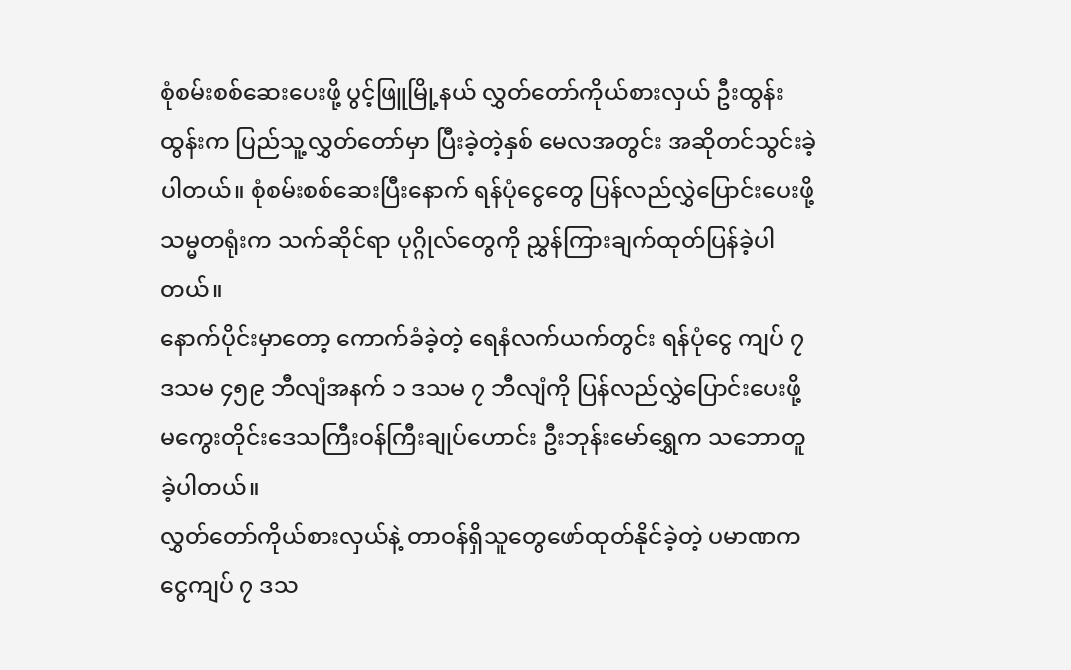စုံစမ်းစစ်ဆေးပေးဖို့ ပွင့်ဖြူမြို့နယ် လွှတ်တော်ကိုယ်စားလှယ် ဦးထွန်းထွန်းက ပြည်သူ့လွှတ်တော်မှာ ပြီးခဲ့တဲ့နှစ် မေလအတွင်း အဆိုတင်သွင်းခဲ့ပါတယ်။ စုံစမ်းစစ်ဆေးပြီးနောက် ရန်ပုံငွေတွေ ပြန်လည်လွှဲပြောင်းပေးဖို့ သမ္မတရုံးက သက်ဆိုင်ရာ ပုဂ္ဂိုလ်တွေကို ညွှန်ကြားချက်ထုတ်ပြန်ခဲ့ပါတယ်။
နောက်ပိုင်းမှာတော့ ကောက်ခံခဲ့တဲ့ ရေနံလက်ယက်တွင်း ရန်ပုံငွေ ကျပ် ၇ ဒသမ ၄၅၉ ဘီလျံအနက် ၁ ဒသမ ၇ ဘီလျံကို ပြန်လည်လွှဲပြောင်းပေးဖို့ မကွေးတိုင်းဒေသကြီးဝန်ကြီးချုပ်ဟောင်း ဦးဘုန်းမော်ရွှေက သဘောတူခဲ့ပါတယ်။
လွှတ်တော်ကိုယ်စားလှယ်နဲ့ တာဝန်ရှိသူတွေဖော်ထုတ်နိုင်ခဲ့တဲ့ ပမာဏက ငွေကျပ် ၇ ဒသ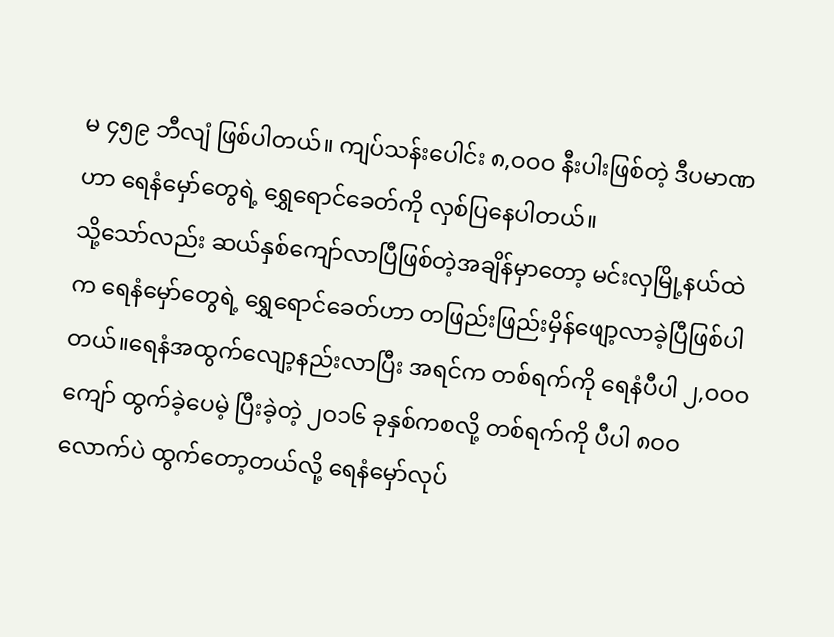မ ၄၅၉ ဘီလျံ ဖြစ်ပါတယ်။ ကျပ်သန်းပေါင်း ၈,ဝဝဝ နီးပါးဖြစ်တဲ့ ဒီပမာဏဟာ ရေနံမှော်တွေရဲ့ ရွှေရောင်ခေတ်ကို လှစ်ပြနေပါတယ်။
သို့သော်လည်း ဆယ်နှစ်ကျော်လာပြီဖြစ်တဲ့အချိန်မှာတော့ မင်းလှမြို့နယ်ထဲက ရေနံမှော်တွေရဲ့ ရွှေရောင်ခေတ်ဟာ တဖြည်းဖြည်းမှိန်ဖျော့လာခဲ့ပြီဖြစ်ပါတယ်။ရေနံအထွက်လျော့နည်းလာပြီး အရင်က တစ်ရက်ကို ရေနံပီပါ ၂,ဝဝဝ ကျော် ထွက်ခဲ့ပေမဲ့ ပြီးခဲ့တဲ့ ၂ဝ၁၆ ခုနှစ်ကစလို့ တစ်ရက်ကို ပီပါ ၈ဝဝ လောက်ပဲ ထွက်တော့တယ်လို့ ရေနံမှော်လုပ်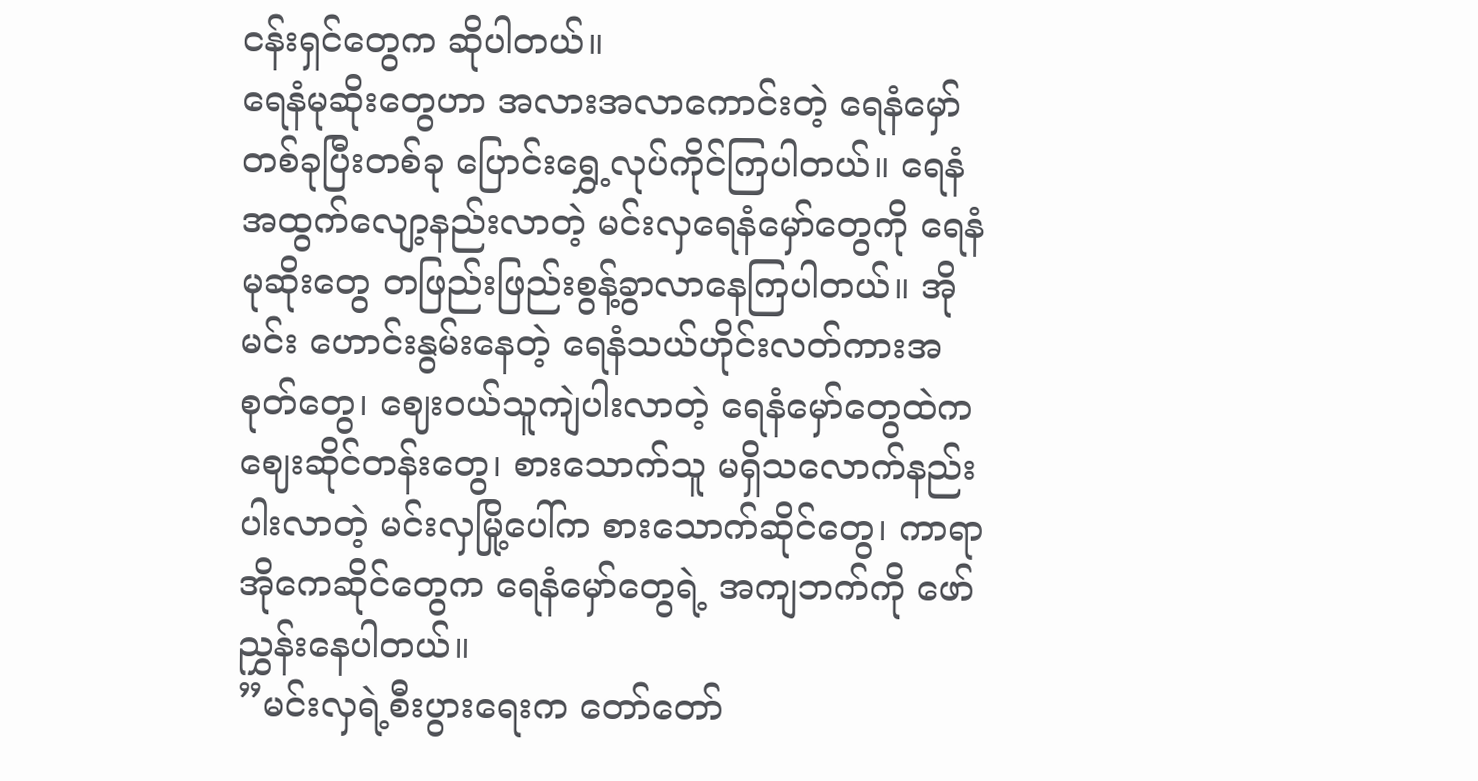ငန်းရှင်တွေက ဆိုပါတယ်။
ရေနံမုဆိုးတွေဟာ အလားအလာကောင်းတဲ့ ရေနံမှော်တစ်ခုပြီးတစ်ခု ပြောင်းရွှေ့လုပ်ကိုင်ကြပါတယ်။ ရေနံအထွက်လျော့နည်းလာတဲ့ မင်းလှရေနံမှော်တွေကို ရေနံမုဆိုးတွေ တဖြည်းဖြည်းစွန့်ခွာလာနေကြပါတယ်။ အိုမင်း ဟောင်းနွမ်းနေတဲ့ ရေနံသယ်ဟိုင်းလတ်ကားအစုတ်တွေ၊ ဈေးဝယ်သူကျဲပါးလာတဲ့ ရေနံမှော်တွေထဲက ဈေးဆိုင်တန်းတွေ၊ စားသောက်သူ မရှိသလောက်နည်းပါးလာတဲ့ မင်းလှမြို့ပေါ်က စားသောက်ဆိုင်တွေ၊ ကာရာအိုကေဆိုင်တွေက ရေနံမှော်တွေရဲ့ အကျဘက်ကို ဖော်ညွှန်းနေပါတယ်။
”မင်းလှရဲ့စီးပွားရေးက တော်တော်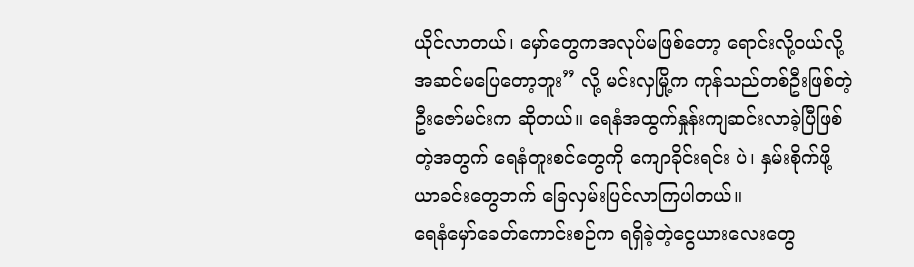ယိုင်လာတယ်၊ မှော်တွေကအလုပ်မဖြစ်တော့ ရောင်းလို့ဝယ်လို့ အဆင်မပြေတော့ဘူး” လို့ မင်းလှမြို့က ကုန်သည်တစ်ဦးဖြစ်တဲ့ ဦးဇော်မင်းက ဆိုတယ်။ ရေနံအထွက်နှုန်းကျဆင်းလာခဲ့ပြီဖြစ်တဲ့အတွက် ရေနံတူးစင်တွေကို ကျောခိုင်းရင်း ပဲ၊ နှမ်းစိုက်ဖို့ ယာခင်းတွေဘက် ခြေလှမ်းပြင်လာကြပါတယ်။
ရေနံမှော်ခေတ်ကောင်းစဉ်က ရရှိခဲ့တဲ့ငွေယားလေးတွေ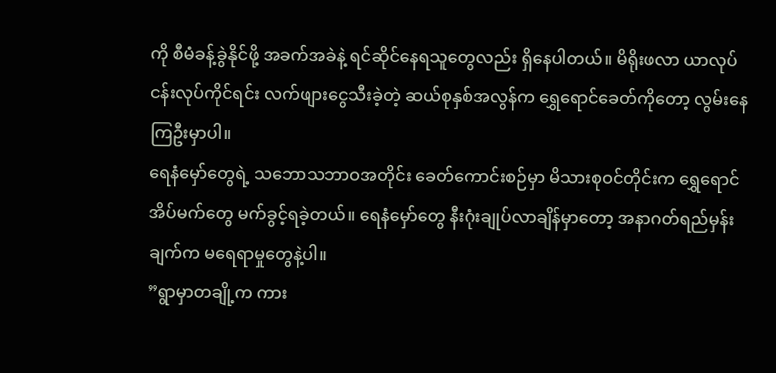ကို စီမံခန့်ခွဲနိုင်ဖို့ အခက်အခဲနဲ့ ရင်ဆိုင်နေရသူတွေလည်း ရှိနေပါတယ်။ မိရိုးဖလာ ယာလုပ်ငန်းလုပ်ကိုင်ရင်း လက်ဖျားငွေသီးခဲ့တဲ့ ဆယ်စုနှစ်အလွန်က ရွှေရောင်ခေတ်ကိုတော့ လွမ်းနေကြဦးမှာပါ။
ရေနံမှော်တွေရဲ့ သဘောသဘာဝအတိုင်း ခေတ်ကောင်းစဉ်မှာ မိသားစုဝင်တိုင်းက ရွှေရောင်အိပ်မက်တွေ မက်ခွင့်ရခဲ့တယ်။ ရေနံမှော်တွေ နီးဂုံးချုပ်လာချိန်မှာတော့ အနာဂတ်ရည်မှန်းချက်က မရေရာမှုတွေနဲ့ပါ။
”ရွာမှာတချို့က ကား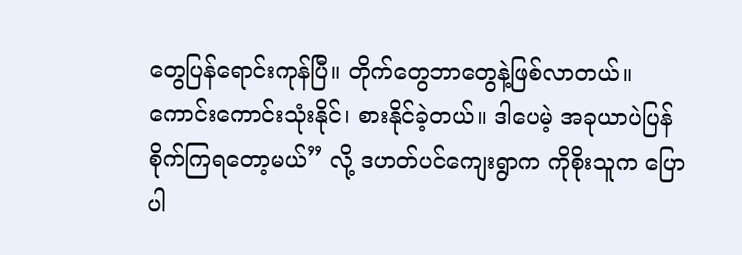တွေပြန်ရောင်းကုန်ပြီ။ တိုက်တွေဘာတွေနဲ့ဖြစ်လာတယ်။ ကောင်းကောင်းသုံးနိုင်၊ စားနိုင်ခဲ့တယ်။ ဒါပေမဲ့ အခုယာပဲပြန်စိုက်ကြရတော့မယ်” လို့ ဒဟတ်ပင်ကျေးရွာက ကိုစိုးသူက ပြောပါ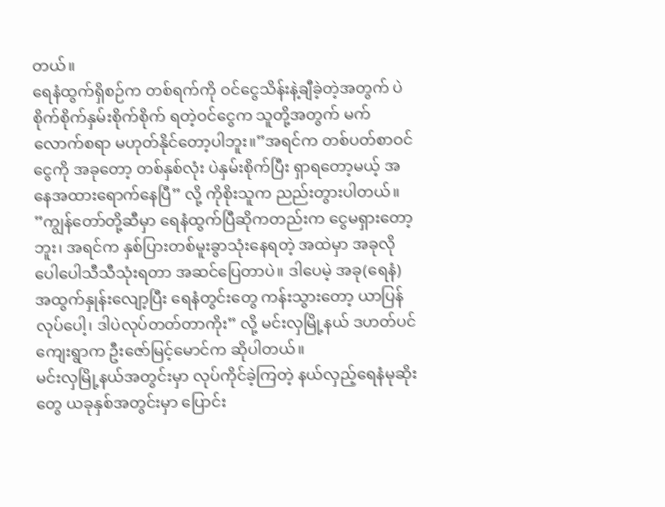တယ်။
ရေနံထွက်ရှိစဉ်က တစ်ရက်ကို ဝင်ငွေသိန်းနဲ့ချီခဲ့တဲ့အတွက် ပဲစိုက်စိုက်နှမ်းစိုက်စိုက် ရတဲ့ဝင်ငွေက သူတို့အတွက် မက်လောက်စရာ မဟုတ်နိုင်တော့ပါဘူး။”အရင်က တစ်ပတ်စာဝင်ငွေကို အခုတော့ တစ်နှစ်လုံး ပဲနှမ်းစိုက်ပြီး ရှာရတော့မယ့် အနေအထားရောက်နေပြီ” လို့ ကိုစိုးသူက ညည်းတွားပါတယ်။
”ကျွန်တော်တို့ဆီမှာ ရေနံထွက်ပြီဆိုကတည်းက ငွေမရှားတော့ဘူး၊ အရင်က နှစ်ပြားတစ်မူးခွာသုံးနေရတဲ့ အထဲမှာ အခုလိုပေါပေါသီသီသုံးရတာ အဆင်ပြေတာပဲ။ ဒါပေမဲ့ အခု(ရေနံ)အထွက်နှုန်းလျော့ပြီး ရေနံတွင်းတွေ ကန်းသွားတော့ ယာပြန်လုပ်ပေါ့၊ ဒါပဲလုပ်တတ်တာကိုး” လို့ မင်းလှမြို့နယ် ဒဟတ်ပင်ကျေးရွာက ဦးဇော်မြင့်မောင်က ဆိုပါတယ်။
မင်းလှမြို့နယ်အတွင်းမှာ လုပ်ကိုင်ခဲ့ကြတဲ့ နယ်လှည့်ရေနံမုဆိုးတွေ ယခုနှစ်အတွင်းမှာ ပြောင်း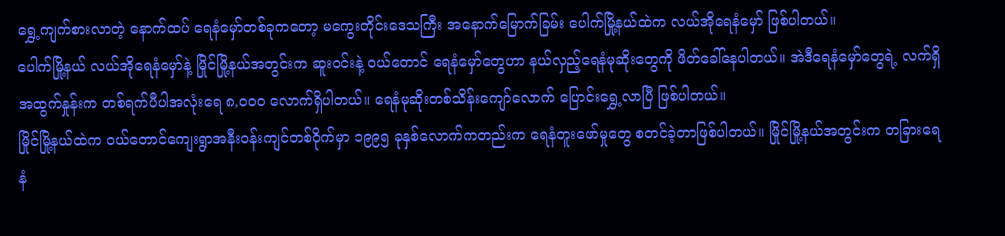ရွှေ့ကျက်စားလာတဲ့ နောက်ထပ် ရေနံမှော်တစ်ခုကတော့ မကွေးတိုင်းဒေသကြီး အနောက်မြောက်ခြမ်း ပေါက်မြို့နယ်ထဲက လယ်အိုရေနံမှော် ဖြစ်ပါတယ်။
ပေါက်မြို့နယ် လယ်အိုရေနံမှော်နဲ့ မြိုင်မြို့နယ်အတွင်းက ဆူးဝင်းနဲ့ ဝယ်တောင် ရေနံမှော်တွေဟာ နယ်လှည့်ရေနံမုဆိုးတွေကို ဖိတ်ခေါ်နေပါတယ်။ အဲဒီရေနံမှော်တွေရဲ့ လက်ရှိအထွက်နှုန်းက တစ်ရက်ပီပါအလုံးရေ ၈,ဝဝဝ လောက်ရှိပါတယ်။ ရေနံမုဆိုးတစ်သိန်းကျော်လောက် ပြောင်းရွှေ့လာပြီ ဖြစ်ပါတယ်။
မြိုင်မြို့နယ်ထဲက ဝယ်တောင်ကျေးရွာအနီးဝန်းကျင်တစ်ဝိုက်မှာ ၁၉၉၅ ခုနှစ်လောက်ကတည်းက ရေနံတူးဖော်မှုတွေ စတင်ခဲ့တာဖြစ်ပါတယ်။ မြိုင်မြို့နယ်အတွင်းက တခြားရေနံ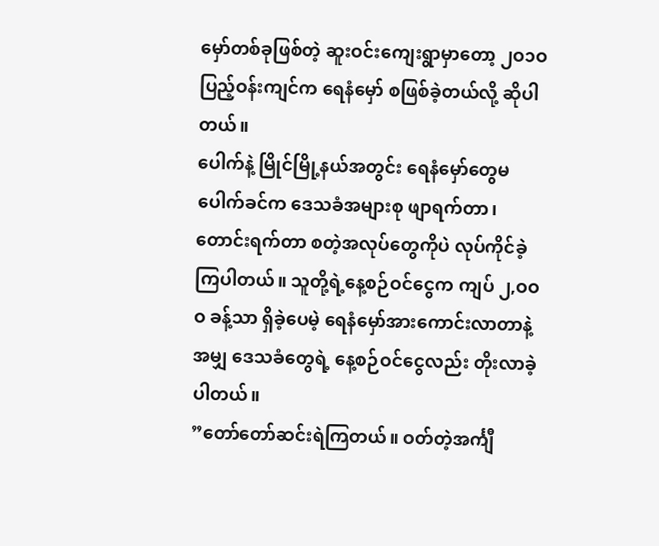မှော်တစ်ခုဖြစ်တဲ့ ဆူးဝင်းကျေးရွာမှာတော့ ၂ဝ၁ဝ ပြည့်ဝန်းကျင်က ရေနံမှော် စဖြစ်ခဲ့တယ်လို့ ဆိုပါတယ်။
ပေါက်နဲ့ မြိုင်မြို့နယ်အတွင်း ရေနံမှော်တွေမပေါက်ခင်က ဒေသခံအများစု ဖျာရက်တာ၊ တောင်းရက်တာ စတဲ့အလုပ်တွေကိုပဲ လုပ်ကိုင်ခဲ့ကြပါတယ်။ သူတို့ရဲ့နေ့စဉ်ဝင်ငွေက ကျပ် ၂,ဝဝဝ ခန့်သာ ရှိခဲ့ပေမဲ့ ရေနံမှော်အားကောင်းလာတာနဲ့အမျှ ဒေသခံတွေရဲ့ နေ့စဉ်ဝင်ငွေလည်း တိုးလာခဲ့ပါတယ်။
”တော်တော်ဆင်းရဲကြတယ်။ ဝတ်တဲ့အင်္ကျီ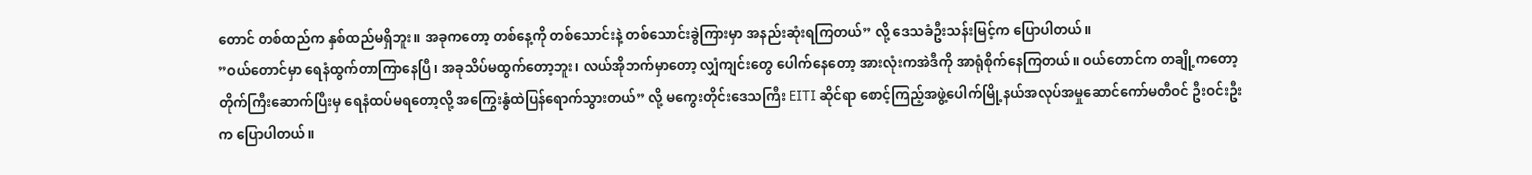တောင် တစ်ထည်က နှစ်ထည်မရှိဘူး။ အခုကတော့ တစ်နေ့ကို တစ်သောင်းနဲ့ တစ်သောင်းခွဲကြားမှာ အနည်းဆုံးရကြတယ်” လို့ ဒေသခံဦးသန်းမြင့်က ပြောပါတယ်။
”ဝယ်တောင်မှာ ရေနံထွက်တာကြာနေပြီ၊ အခုသိပ်မထွက်တော့ဘူး၊ လယ်အိုဘက်မှာတော့ လျှံကျင်းတွေ ပေါက်နေတော့ အားလုံးကအဲဒီကို အာရုံစိုက်နေကြတယ်။ ဝယ်တောင်က တချို့ကတော့ တိုက်ကြီးဆောက်ပြီးမှ ရေနံထပ်မရတော့လို့ အကြွေးနွံထဲပြန်ရောက်သွားတယ်” လို့ မကွေးတိုင်းဒေသကြီး EITI ဆိုင်ရာ စောင့်ကြည့်အဖွဲ့ပေါက်မြို့နယ်အလုပ်အမှုဆောင်ကော်မတီဝင် ဦးဝင်းဦးက ပြောပါတယ်။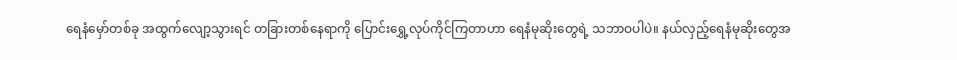ရေနံမှော်တစ်ခု အထွက်လျော့သွားရင် တခြားတစ်နေရာကို ပြောင်းရွှေ့လုပ်ကိုင်ကြတာဟာ ရေနံမုဆိုးတွေရဲ့ သဘာဝပါပဲ။ နယ်လှည့်ရေနံမုဆိုးတွေအ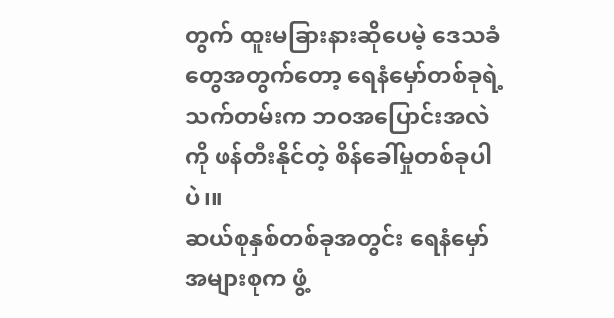တွက် ထူးမခြားနားဆိုပေမဲ့ ဒေသခံတွေအတွက်တော့ ရေနံမှော်တစ်ခုရဲ့သက်တမ်းက ဘဝအပြောင်းအလဲကို ဖန်တီးနိုင်တဲ့ စိန်ခေါ်မှုတစ်ခုပါပဲ၊။
ဆယ်စုနှစ်တစ်ခုအတွင်း ရေနံမှော်အများစုက ဖွံ့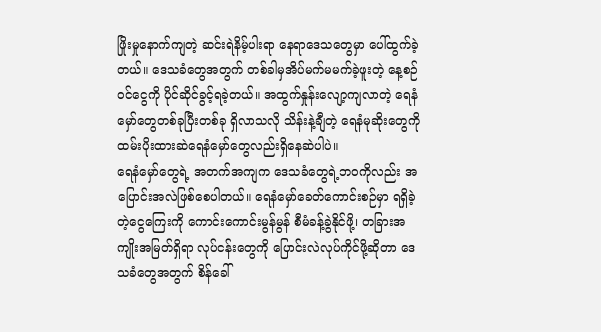ဖြိုးမှုနောက်ကျတဲ့ ဆင်းရဲနိမ့်ပါးရာ နေရာဒေသတွေမှာ ပေါ်ထွက်ခဲ့တယ်။ ဒေသခံတွေအတွက် တစ်ခါမှအိပ်မက်မမက်ခဲ့ဖူးတဲ့ နေ့စဉ်ဝင်ငွေကို ပိုင်ဆိုင်ခွင့်ရခဲ့တယ်။ အထွက်နှုန်းလျော့ကျလာတဲ့ ရေနံမှော်တွေတစ်ခုပြီးတစ်ခု ရှိလာသလို သိန်းနဲ့ချီတဲ့ ရေနံမုဆိုးတွေကို ထမ်းပိုးထားဆဲရေနံမှော်တွေလည်းရှိနေဆဲပါပဲ။
ရေနံမှော်တွေရဲ့ အတက်အကျက ဒေသခံတွေရဲ့ဘဝကိုလည်း အပြောင်းအလဲဖြစ်စေပါတယ်။ ရေနံမှော်ခေတ်ကောင်းစဉ်မှာ ရရှိခဲ့တဲ့ငွေကြေးကို ကောင်းကောင်းမွန်မွန် စီမံခန့်ခွဲနိုင်ဖို့၊ တခြားအကျိုးအမြတ်ရှိရာ လုပ်ငန်းတွေကို ပြောင်းလဲလုပ်ကိုင်ဖို့ဆိုတာ ဒေသခံတွေအတွက် စိန်ခေါ်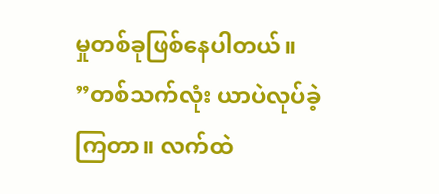မှုတစ်ခုဖြစ်နေပါတယ်။
”တစ်သက်လုံး ယာပဲလုပ်ခဲ့ကြတာ။ လက်ထဲ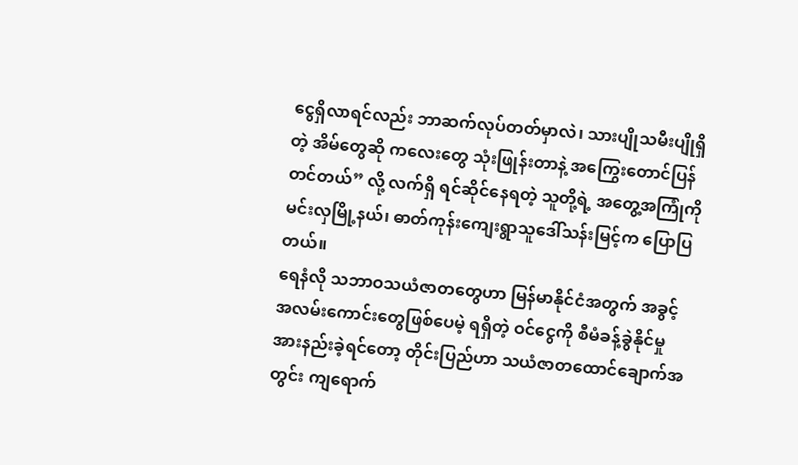ငွေရှိလာရင်လည်း ဘာဆက်လုပ်တတ်မှာလဲ၊ သားပျိုသမီးပျိုရှိတဲ့ အိမ်တွေဆို ကလေးတွေ သုံးဖြုန်းတာနဲ့ အကြွေးတောင်ပြန်တင်တယ်” လို့ လက်ရှိ ရင်ဆိုင်နေရတဲ့ သူတို့ရဲ့ အတွေ့အကြုံကို မင်းလှမြို့နယ်၊ ဓာတ်ကုန်းကျေးရွာသူဒေါ်သန်းမြင့်က ပြောပြတယ်။
ရေနံလို သဘာဝသယံဇာတတွေဟာ မြန်မာနိုင်ငံအတွက် အခွင့်အလမ်းကောင်းတွေဖြစ်ပေမဲ့ ရရှိတဲ့ ဝင်ငွေကို စီမံခန့်ခွဲနိုင်မှု အားနည်းခဲ့ရင်တော့ တိုင်းပြည်ဟာ သယံဇာတထောင်ချောက်အတွင်း ကျရောက်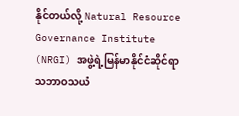နိုင်တယ်လို့ Natural Resource Governance Institute (NRGI) အဖွဲ့ရဲ့မြန်မာနိုင်ငံဆိုင်ရာ သဘာဝသယံ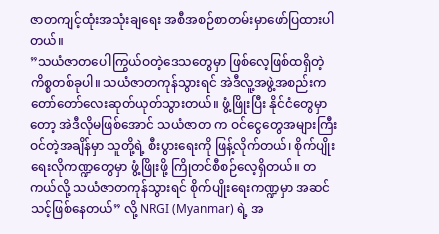ဇာတကျင့်ထုံးအသုံးချရေး အစီအစဉ်စာတမ်းမှာဖော်ပြထားပါတယ်။
”သယံဇာတပေါကြွယ်ဝတဲ့ဒေသတွေမှာ ဖြစ်လေ့ဖြစ်ထရှိတဲ့ ကိစ္စတစ်ခုပါ။ သယံဇာတကုန်သွားရင် အဲဒီလူ့အဖွဲ့အစည်းက တော်တော်လေးဆုတ်ယုတ်သွားတယ်။ ဖွံ့ဖြိုးပြီး နိုင်ငံတွေမှာတော့ အဲဒီလိုမဖြစ်အောင် သယံဇာတ က ဝင်ငွေတွေအများကြီးဝင်တဲ့အချိန်မှာ သူတို့ရဲ့ စီးပွားရေးကို ဖြန့်လိုက်တယ်၊ စိုက်ပျိုးရေးလိုကဏ္ဍတွေမှာ ဖွံ့ဖြိုးဖို့ ကြိုတင်စီစဉ်လေ့ရှိတယ်။ တကယ်လို့ သယံဇာတကုန်သွားရင် စိုက်ပျိုးရေးကဏ္ဍမှာ အဆင်သင့်ဖြစ်နေတယ်” လို့ NRGI (Myanmar) ရဲ့ အ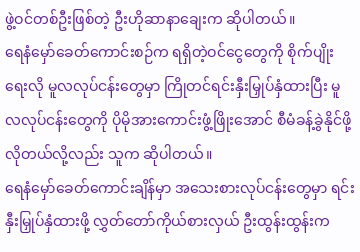ဖွဲ့ဝင်တစ်ဦးဖြစ်တဲ့ ဦးဟိုဆာနာချေးက ဆိုပါတယ်။
ရေနံမှော်ခေတ်ကောင်းစဉ်က ရရှိတဲ့ဝင်ငွေတွေကို စိုက်ပျိုးရေးလို မူလလုပ်ငန်းတွေမှာ ကြိုတင်ရင်းနှီးမြှုပ်နှံထားပြီး မူလလုပ်ငန်းတွေကို ပိုမိုအားကောင်းဖွံ့ဖြိုးအောင် စီမံခန့်ခွဲနိုင်ဖို့ လိုတယ်လို့လည်း သူက ဆိုပါတယ်။
ရေနံမှော်ခေတ်ကောင်းချိန်မှာ အသေးစားလုပ်ငန်းတွေမှာ ရင်းနှီးမြှုပ်နှံထားဖို့ လွှတ်တော်ကိုယ်စားလှယ် ဦးထွန်းထွန်းက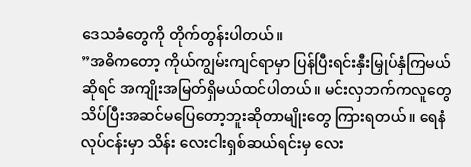ဒေသခံတွေကို တိုက်တွန်းပါတယ်။
”အဓိကတော့ ကိုယ်ကျွမ်းကျင်ရာမှာ ပြန်ပြီးရင်းနှီးမြှုပ်နှံကြမယ်ဆိုရင် အကျိုးအမြတ်ရှိမယ်ထင်ပါတယ်။ မင်းလှဘက်ကလူတွေ သိပ်ပြီးအဆင်မပြေတော့ဘူးဆိုတာမျိုးတွေ ကြားရတယ်။ ရေနံလုပ်ငန်းမှာ သိန်း လေးငါးရှစ်ဆယ်ရင်းမှ လေး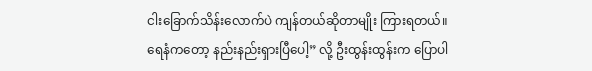ငါးခြောက်သိန်းလောက်ပဲ ကျန်တယ်ဆိုတာမျိုး ကြားရတယ်။ ရေနံကတော့ နည်းနည်းရှားပြီပေါ့” လို့ ဦးထွန်းထွန်းက ပြောပါ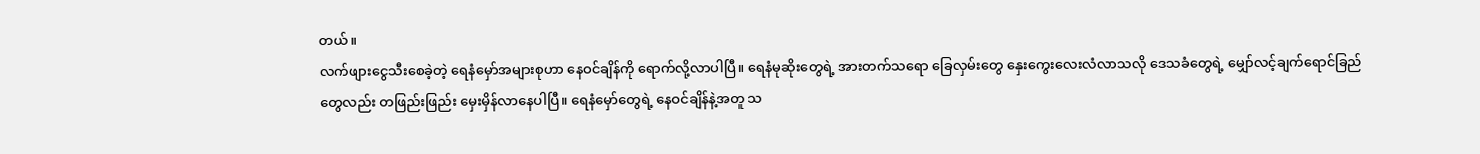တယ်။
လက်ဖျားငွေသီးစေခဲ့တဲ့ ရေနံမှော်အများစုဟာ နေဝင်ချိန်ကို ရောက်လို့လာပါပြီ။ ရေနံမုဆိုးတွေရဲ့ အားတက်သရော ခြေလှမ်းတွေ နှေးကွေးလေးလံလာသလို ဒေသခံတွေရဲ့ မျှော်လင့်ချက်ရောင်ခြည်တွေလည်း တဖြည်းဖြည်း မှေးမှိန်လာနေပါပြီ။ ရေနံမှော်တွေရဲ့ နေဝင်ချိန်နဲ့အတူ သ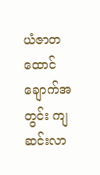ယံဇာတထောင်ချောက်အတွင်း ကျဆင်းလာ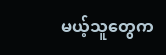မယ့်သူတွေက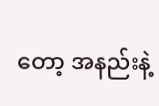တော့ အနည်းနဲ့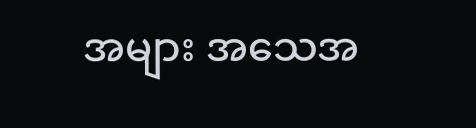အများ အသေအ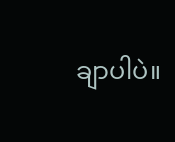ချာပါပဲ။